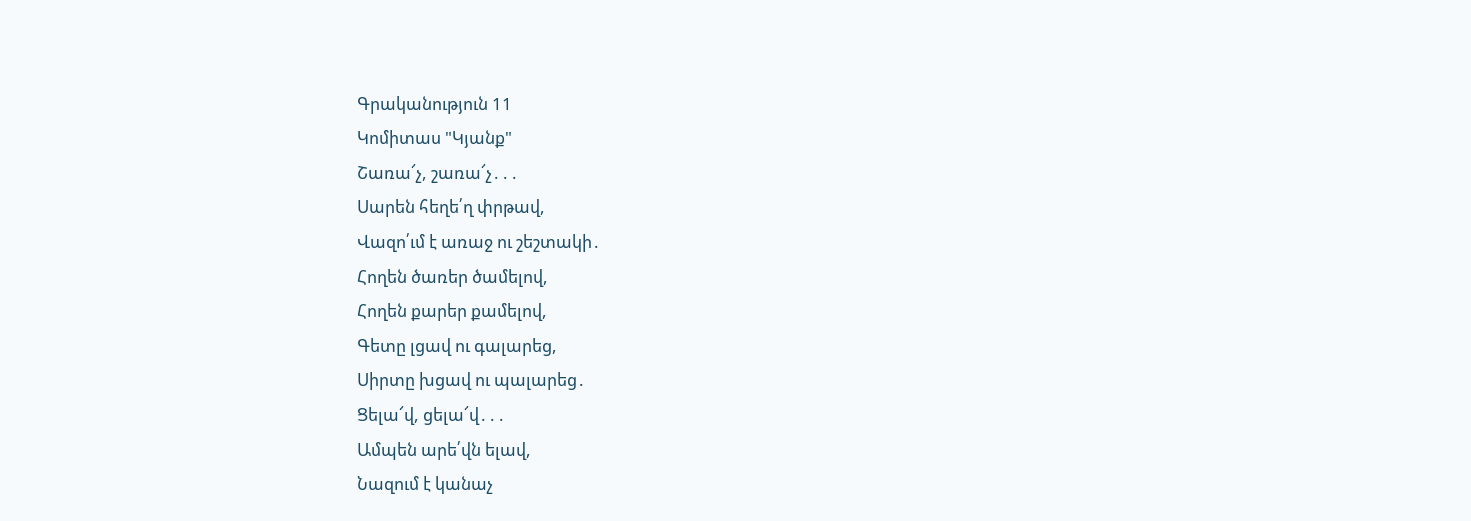Գրականություն 11
Կոմիտաս "Կյանք"
Շառա՜չ, շառա՜չ․․․
Սարեն հեղե՛ղ փրթավ,
Վազո՛ւմ է առաջ ու շեշտակի․
Հողեն ծառեր ծամելով,
Հողեն քարեր քամելով,
Գետը լցավ ու գալարեց,
Սիրտը խցավ ու պալարեց․
Ցելա՜վ, ցելա՜վ․․․
Ամպեն արե՛վն ելավ,
Նազում է կանաչ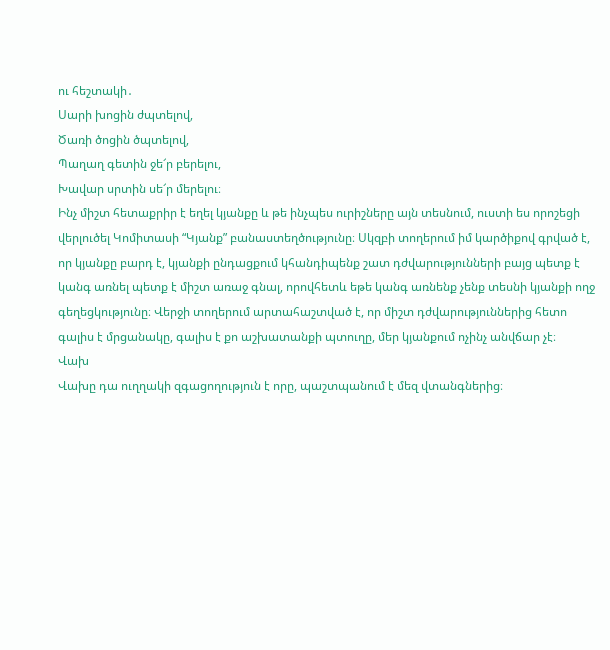ու հեշտակի․
Սարի խոցին ժպտելով,
Ծառի ծոցին ծպտելով,
Պաղաղ գետին ջե՜ր բերելու,
Խավար սրտին սե՜ր մերելու։
Ինչ միշտ հետաքրիր է եղել կյանքը և թե ինչպես ուրիշները այն տեսնում, ուստի ես որոշեցի վերլուծել Կոմիտասի “Կյանք” բանաստեղծությունը։ Սկզբի տողերում իմ կարծիքով գրված է, որ կյանքը բարդ է, կյանքի ընդացքում կհանդիպենք շատ դժվարությունների բայց պետք է կանգ առնել պետք է միշտ առաջ գնալ, որովհետև եթե կանգ առնենք չենք տեսնի կյանքի ողջ գեղեցկությունը։ Վերջի տողերում արտահաշտված է, որ միշտ դժվարություններից հետո գալիս է մրցանակը, գալիս է քո աշխատանքի պտուղը, մեր կյանքում ոչինչ անվճար չէ։
Վախ
Վախը դա ուղղակի զգացողություն է որը, պաշտպանում է մեզ վտանգներից։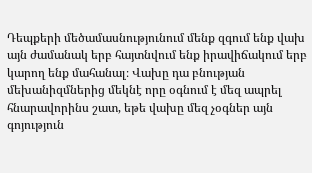Դեպքերի մեծամասնությունում մենք զգում ենք վախ այն ժամանակ երբ հայտնվում ենք իրավիճակում երբ կարող ենք մահանալ։ Վախը դա բնության մեխանիզմներից մեկնէ որը օգնում է մեզ ապրել հնարավորինս շատ, եթե վախը մեզ չօգներ այն գոյություն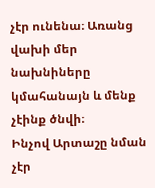չէր ունենա։ Առանց վախի մեր նախնիները կմահանայն և մենք չէինք ծնվի։
Ինչով Արտաշը նման չէր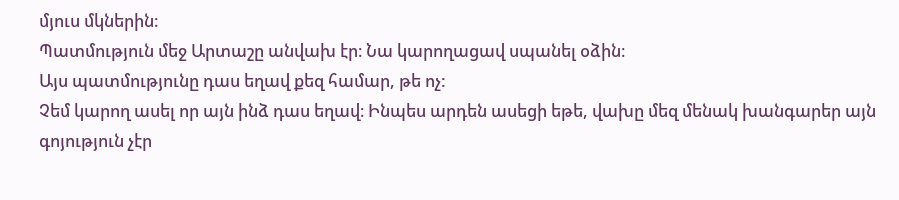մյուս մկներին։
Պատմություն մեջ Արտաշը անվախ էր։ Նա կարողացավ սպանել օձին։
Այս պատմությունը դաս եղավ քեզ համար, թե ոչ:
Չեմ կարող ասել որ այն ինձ դաս եղավ։ Ինպես արդեն ասեցի եթե, վախը մեզ մենակ խանգարեր այն գոյություն չէր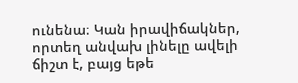ունենա։ Կան իրավիճակներ, որտեղ անվախ լինելը ավելի ճիշտ է, բայց եթե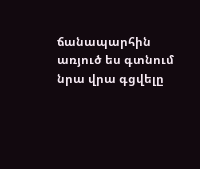ճանապարհին առյուծ ես գտնում նրա վրա գցվելը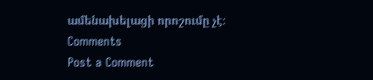ամենախելացի որոշումը չէ։
Comments
Post a Comment